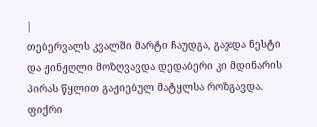|
თებერვალს კვალში მარტი ჩაუდგა, გაჯდა ნესტი და ჟინჟღლი მოზღვავდა დედაბერი კი მდინარის პირას წყლით გაჟიებულ მატყლსა როზგავდა.
ფიქრი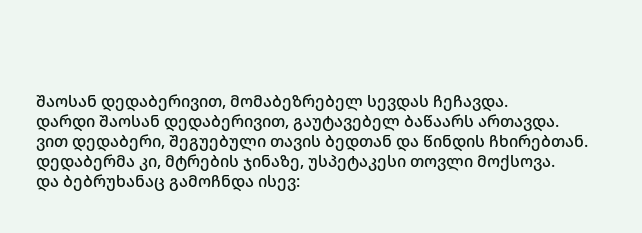შაოსან დედაბერივით, მომაბეზრებელ სევდას ჩეჩავდა.
დარდი შაოსან დედაბერივით, გაუტავებელ ბაწაარს ართავდა.
ვით დედაბერი, შეგუებული თავის ბედთან და წინდის ჩხირებთან.
დედაბერმა კი, მტრების ჯინაზე, უსპეტაკესი თოვლი მოქსოვა.
და ბებრუხანაც გამოჩნდა ისევ: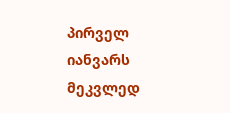პირველ იანვარს მეკვლედ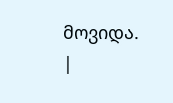მოვიდა. |